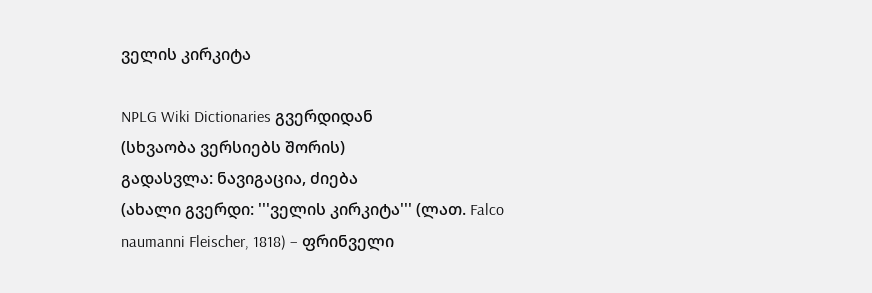ველის კირკიტა

NPLG Wiki Dictionaries გვერდიდან
(სხვაობა ვერსიებს შორის)
გადასვლა: ნავიგაცია, ძიება
(ახალი გვერდი: '''ველის კირკიტა''' (ლათ. Falco naumanni Fleischer, 1818) − ფრინველი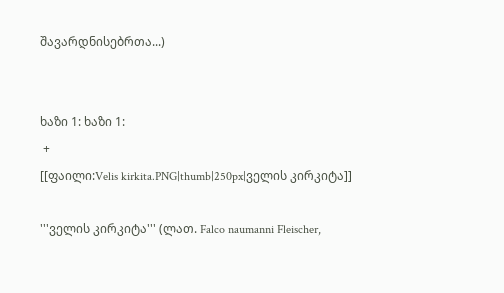შავარდნისებრთა...)


ხაზი 1: ხაზი 1:
 +
[[ფაილი:Velis kirkita.PNG|thumb|250px|ველის კირკიტა]]

'''ველის კირკიტა''' (ლათ. Falco naumanni Fleischer,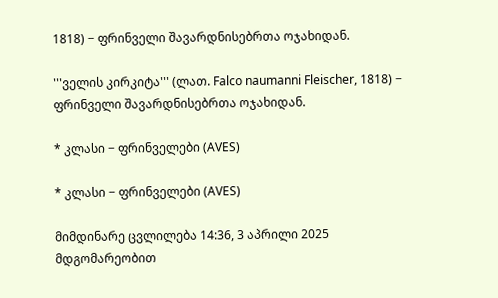1818) − ფრინველი შავარდნისებრთა ოჯახიდან.

'''ველის კირკიტა''' (ლათ. Falco naumanni Fleischer, 1818) − ფრინველი შავარდნისებრთა ოჯახიდან.

* კლასი − ფრინველები (AVES)

* კლასი − ფრინველები (AVES)

მიმდინარე ცვლილება 14:36, 3 აპრილი 2025 მდგომარეობით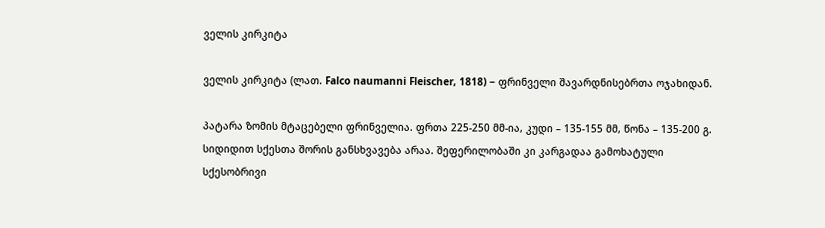ველის კირკიტა

ველის კირკიტა (ლათ. Falco naumanni Fleischer, 1818) − ფრინველი შავარდნისებრთა ოჯახიდან.

პატარა ზომის მტაცებელი ფრინველია. ფრთა 225-250 მმ-ია, კუდი – 135-155 მმ, წონა – 135-200 გ. სიდიდით სქესთა შორის განსხვავება არაა. შეფერილობაში კი კარგადაა გამოხატული სქესობრივი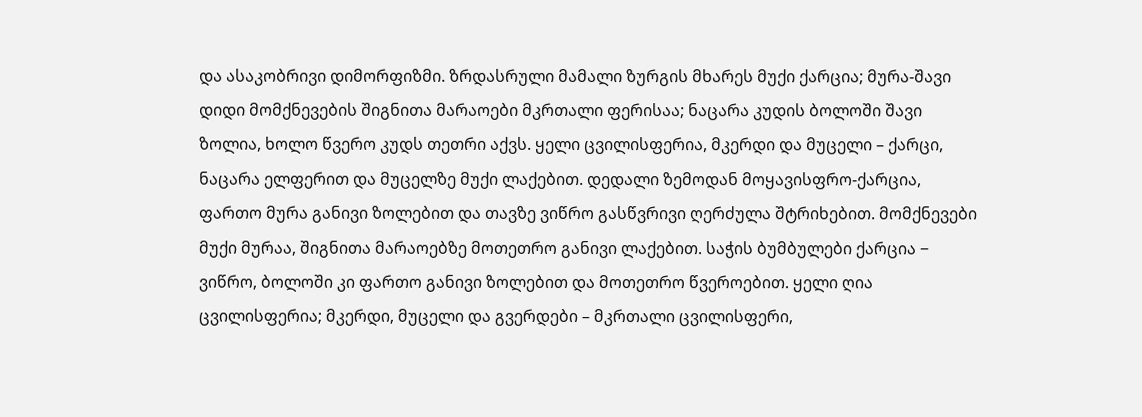და ასაკობრივი დიმორფიზმი. ზრდასრული მამალი ზურგის მხარეს მუქი ქარცია; მურა-შავი დიდი მომქნევების შიგნითა მარაოები მკრთალი ფერისაა; ნაცარა კუდის ბოლოში შავი ზოლია, ხოლო წვერო კუდს თეთრი აქვს. ყელი ცვილისფერია, მკერდი და მუცელი – ქარცი, ნაცარა ელფერით და მუცელზე მუქი ლაქებით. დედალი ზემოდან მოყავისფრო-ქარცია, ფართო მურა განივი ზოლებით და თავზე ვიწრო გასწვრივი ღერძულა შტრიხებით. მომქნევები მუქი მურაა, შიგნითა მარაოებზე მოთეთრო განივი ლაქებით. საჭის ბუმბულები ქარცია − ვიწრო, ბოლოში კი ფართო განივი ზოლებით და მოთეთრო წვეროებით. ყელი ღია ცვილისფერია; მკერდი, მუცელი და გვერდები – მკრთალი ცვილისფერი,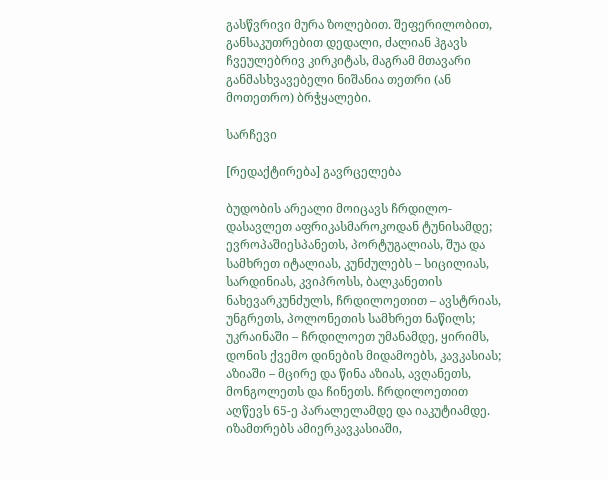გასწვრივი მურა ზოლებით. შეფერილობით, განსაკუთრებით დედალი, ძალიან ჰგავს ჩვეულებრივ კირკიტას, მაგრამ მთავარი განმასხვავებელი ნიშანია თეთრი (ან მოთეთრო) ბრჭყალები.

სარჩევი

[რედაქტირება] გავრცელება

ბუდობის არეალი მოიცავს ჩრდილო-დასავლეთ აფრიკასმაროკოდან ტუნისამდე; ევროპაშიესპანეთს, პორტუგალიას, შუა და სამხრეთ იტალიას, კუნძულებს – სიცილიას, სარდინიას, კვიპროსს, ბალკანეთის ნახევარკუნძულს, ჩრდილოეთით – ავსტრიას, უნგრეთს, პოლონეთის სამხრეთ ნაწილს; უკრაინაში – ჩრდილოეთ უმანამდე, ყირიმს, დონის ქვემო დინების მიდამოებს, კავკასიას; აზიაში – მცირე და წინა აზიას, ავღანეთს, მონგოლეთს და ჩინეთს. ჩრდილოეთით აღწევს 65-ე პარალელამდე და იაკუტიამდე. იზამთრებს ამიერკავკასიაში,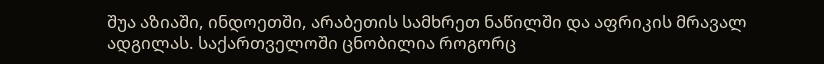შუა აზიაში, ინდოეთში, არაბეთის სამხრეთ ნაწილში და აფრიკის მრავალ ადგილას. საქართველოში ცნობილია როგორც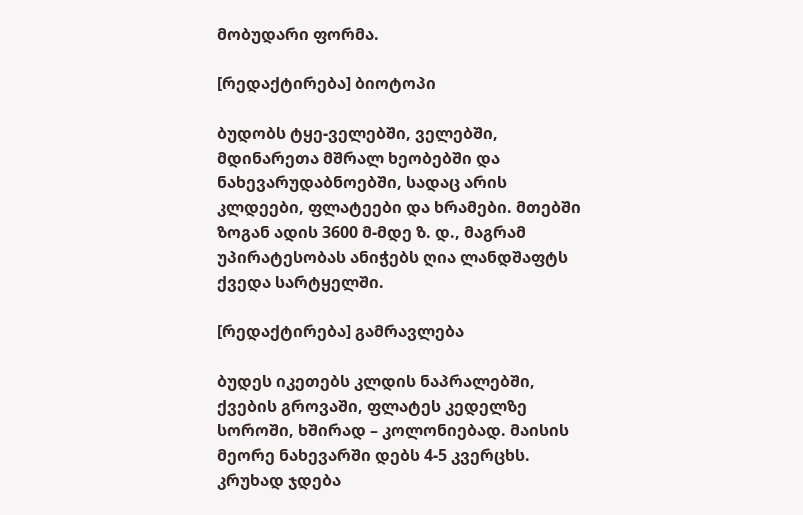მობუდარი ფორმა.

[რედაქტირება] ბიოტოპი

ბუდობს ტყე-ველებში, ველებში, მდინარეთა მშრალ ხეობებში და ნახევარუდაბნოებში, სადაც არის კლდეები, ფლატეები და ხრამები. მთებში ზოგან ადის 3600 მ-მდე ზ. დ., მაგრამ უპირატესობას ანიჭებს ღია ლანდშაფტს ქვედა სარტყელში.

[რედაქტირება] გამრავლება

ბუდეს იკეთებს კლდის ნაპრალებში, ქვების გროვაში, ფლატეს კედელზე სოროში, ხშირად – კოლონიებად. მაისის მეორე ნახევარში დებს 4-5 კვერცხს. კრუხად ჯდება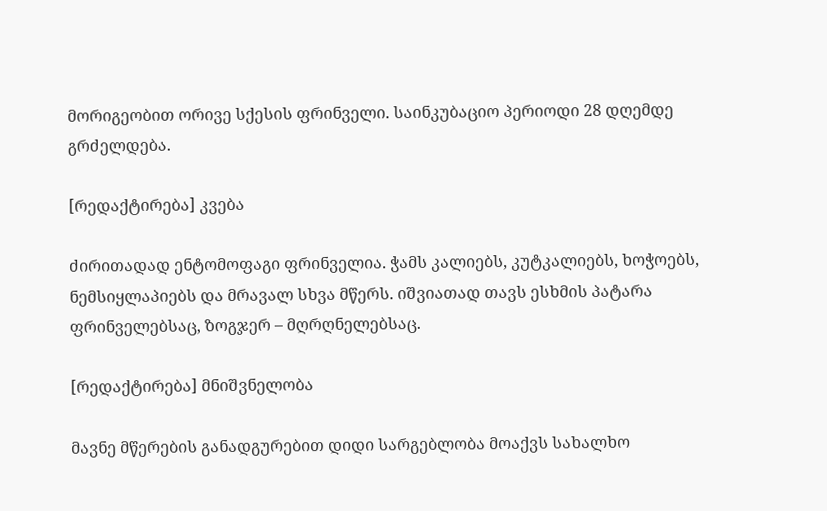მორიგეობით ორივე სქესის ფრინველი. საინკუბაციო პერიოდი 28 დღემდე გრძელდება.

[რედაქტირება] კვება

ძირითადად ენტომოფაგი ფრინველია. ჭამს კალიებს, კუტკალიებს, ხოჭოებს, ნემსიყლაპიებს და მრავალ სხვა მწერს. იშვიათად თავს ესხმის პატარა ფრინველებსაც, ზოგჯერ – მღრღნელებსაც.

[რედაქტირება] მნიშვნელობა

მავნე მწერების განადგურებით დიდი სარგებლობა მოაქვს სახალხო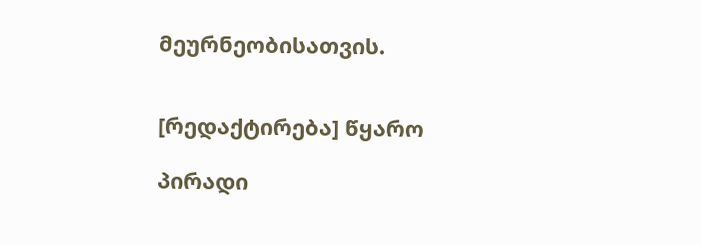მეურნეობისათვის.


[რედაქტირება] წყარო

პირადი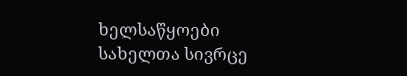ხელსაწყოები
სახელთა სივრცე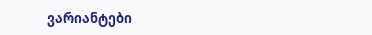ვარიანტები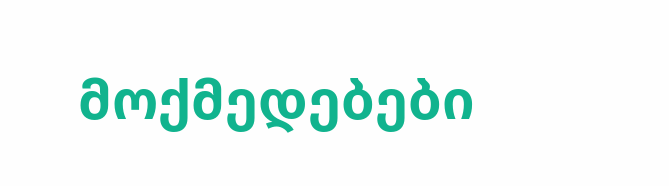მოქმედებები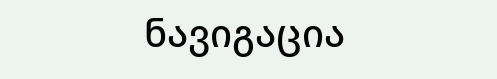ნავიგაცია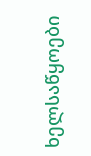ხელსაწყოები